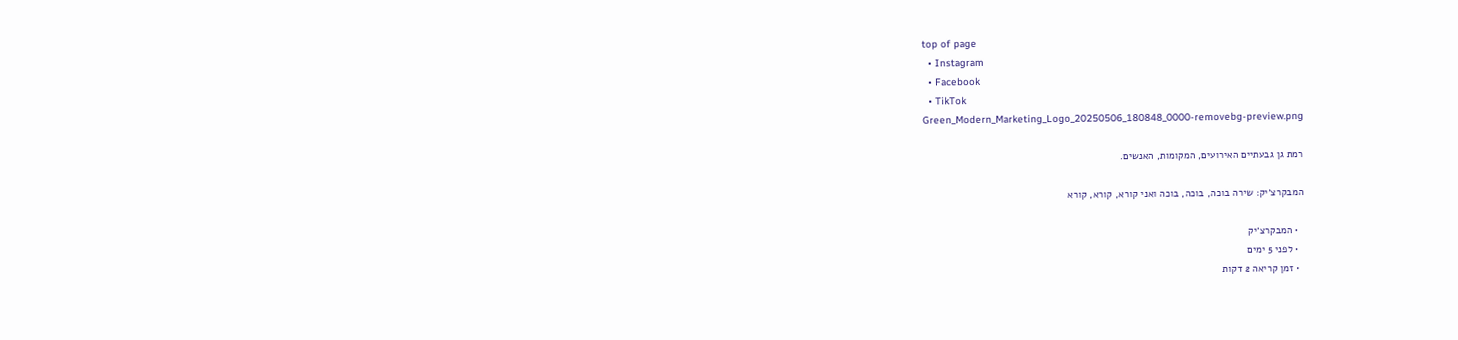top of page
  • Instagram
  • Facebook
  • TikTok
Green_Modern_Marketing_Logo_20250506_180848_0000-removebg-preview.png

רמת גן גבעתיים האירועים, המקומות, האנשים.

המבקרצ׳יק: שירה בוכה, בוכה, בוכה ואני קורא, קורא, קורא

  • המבקרצ׳יק
  • לפני 5 ימים
  • זמן קריאה 2 דקות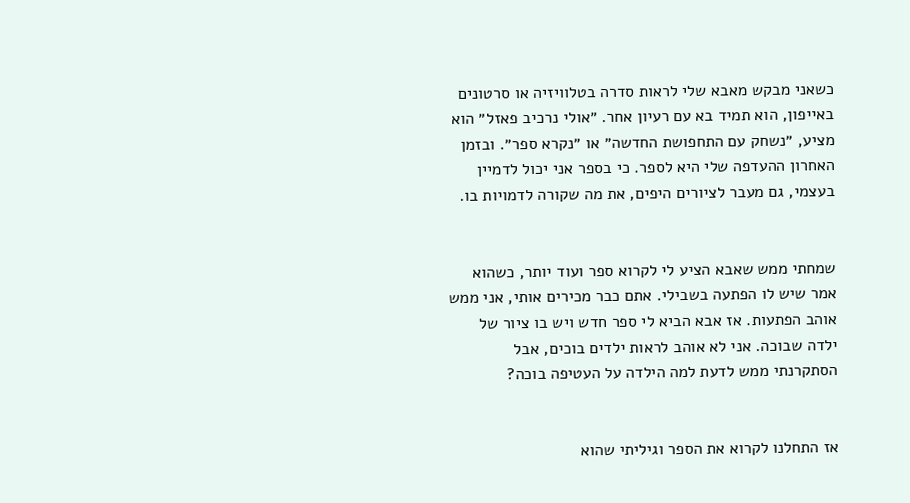כשאני מבקש מאבא שלי לראות סדרה בטלוויזיה או סרטונים באייפון, הוא תמיד בא עם רעיון אחר. ״אולי נרכיב פאזל״ הוא מציע, ״נשחק עם התחפושת החדשה״ או ״נקרא ספר״. ובזמן האחרון ההעדפה שלי היא לספר. כי בספר אני יכול לדמיין בעצמי, גם מעבר לציורים היפים, את מה שקורה לדמויות בו.


שמחתי ממש שאבא הציע לי לקרוא ספר ועוד יותר, כשהוא אמר שיש לו הפתעה בשבילי. אתם כבר מכירים אותי, אני ממש אוהב הפתעות. אז אבא הביא לי ספר חדש ויש בו ציור של ילדה שבוכה. אני לא אוהב לראות ילדים בוכים, אבל הסתקרנתי ממש לדעת למה הילדה על העטיפה בוכה?


אז התחלנו לקרוא את הספר וגיליתי שהוא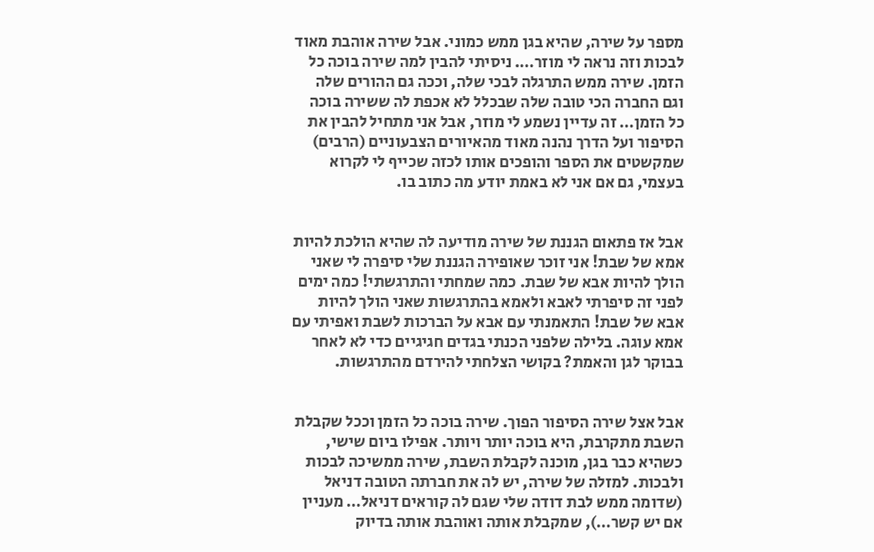מספר על שירה, שהיא בגן ממש כמוני. אבל שירה אוהבת מאוד לבכות וזה נראה לי מוזר…. ניסיתי להבין למה שירה בוכה כל הזמן. שירה ממש התרגלה לבכי שלה, וככה גם ההורים שלה וגם החברה הכי טובה שלה שבכלל לא אכפת לה ששירה בוכה כל הזמן… זה עדיין נשמע לי מוזר, אבל אני מתחיל להבין את הסיפור ועל הדרך נהנה מאוד מהאיורים הצבעוניים (הרבים) שמקשטים את הספר והופכים אותו לכזה שכייף לי לקרוא בעצמי, גם אם אני לא באמת יודע מה כתוב בו.


אבל אז פתאום הגננת של שירה מודיעה לה שהיא הולכת להיות אמא של שבת! אני זוכר שאופירה הגננת שלי סיפרה לי שאני הולך להיות אבא של שבת. כמה שמחתי והתרגשתי! כמה ימים לפני זה סיפרתי לאבא ולאמא בהתרגשות שאני הולך להיות אבא של שבת! התאמנתי עם אבא על הברכות לשבת ואפיתי עם אמא עוגה. בלילה שלפני הכנתי בגדים חגיגיים כדי לא לאחר בבוקר לגן והאמת? בקושי הצלחתי להירדם מהתרגשות.


אבל אצל שירה הסיפור הפוך. שירה בוכה כל הזמן וככל שקבלת השבת מתקרבת, היא בוכה יותר ויותר. אפילו ביום שישי, כשהיא כבר בגן, מוכנה לקבלת השבת, שירה ממשיכה לבכות ולבכות. למזלה של שירה, יש לה את חברתה הטובה דניאל (שדומה ממש לבת דודה שלי שגם לה קוראים דניאל… מעניין אם יש קשר…), שמקבלת אותה ואוהבת אותה בדיוק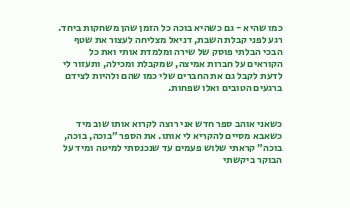כמו שהיא - גם כשהיא בוכה כל הזמן שהן משחקות ביחד. רגע לפני קבלת השבת, דניאל מצליחה לעצור את שטף הבכי הבלתי פוסק של שירה ומלמדת אותי ואת כל הקוראים על חברות אמיצה, שמקבלת ומכילה, ותעזור לי לדעת לקבל גם את החברים שלי כמו שהם ולהיות לצידם ברגעים הטובים ואלו שפחות.


כשאני אוהב ספר חדש אני רוצה לקרוא אותו שוב מיד כשאבא מסיים להקריא לי אותו. את הספר ״בוכה, בוכה, בוכה״ קראתי שלוש פעמים עד שנכנסתי למיטה ומיד על הבוקר ביקשתי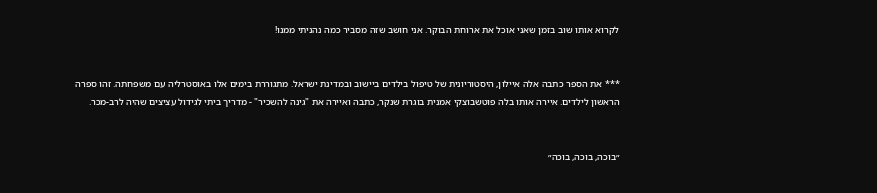לקרוא אותו שוב בזמן שאני אוכל את ארוחת הבוקר. אני חושב שזה מסביר כמה נהניתי ממנו!


*** את הספר כתבה אלה איילון, היסטוריונית של טיפול בילדים ביישוב ובמדינת ישראל. מתגוררת בימים אלו באוסטרליה עם משפחתה. זהו ספרה הראשון לילדים. איירה אותו בלה פוטשבוצקי אמנית בוגרת שנקר, כתבה ואיירה את "גינה להשכיר" - מדריך ביתי לגידול עציצים שהיה לרב-מכר.


״בוכה, בוכה, בוכה״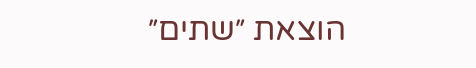הוצאת ״שתים״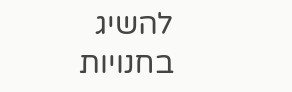להשיג בחנויות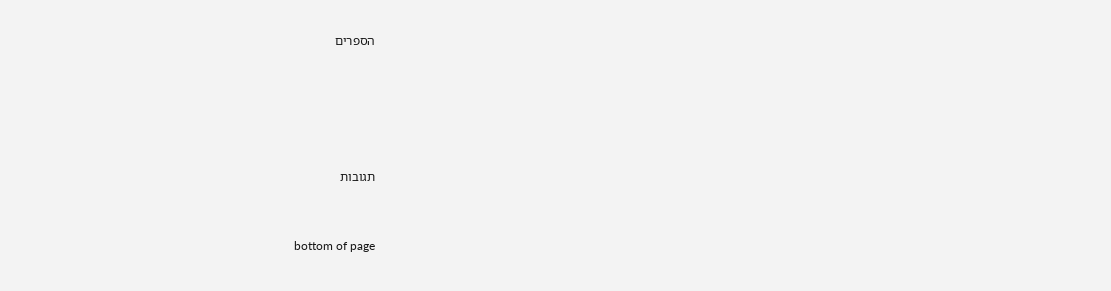הספרים





תגובות


bottom of page